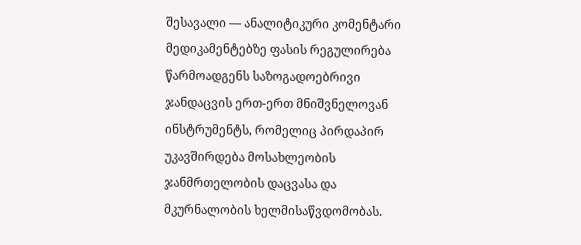შესავალი — ანალიტიკური კომენტარი
მედიკამენტებზე ფასის რეგულირება წარმოადგენს საზოგადოებრივი ჯანდაცვის ერთ-ერთ მნიშვნელოვან ინსტრუმენტს, რომელიც პირდაპირ უკავშირდება მოსახლეობის ჯანმრთელობის დაცვასა და მკურნალობის ხელმისაწვდომობას.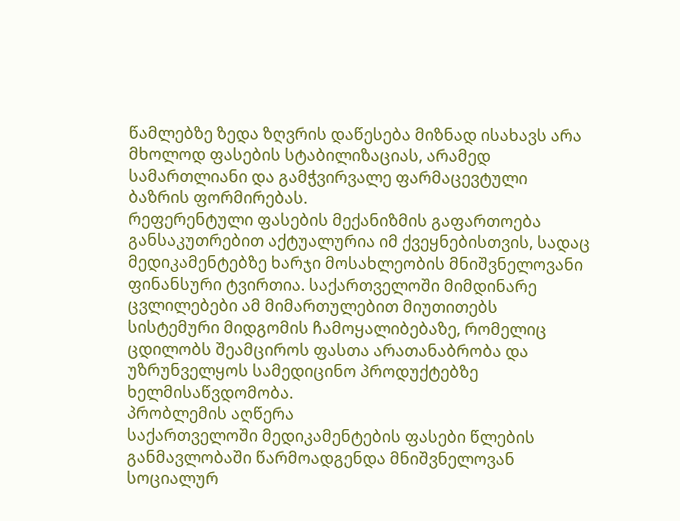წამლებზე ზედა ზღვრის დაწესება მიზნად ისახავს არა მხოლოდ ფასების სტაბილიზაციას, არამედ სამართლიანი და გამჭვირვალე ფარმაცევტული ბაზრის ფორმირებას.
რეფერენტული ფასების მექანიზმის გაფართოება განსაკუთრებით აქტუალურია იმ ქვეყნებისთვის, სადაც მედიკამენტებზე ხარჯი მოსახლეობის მნიშვნელოვანი ფინანსური ტვირთია. საქართველოში მიმდინარე ცვლილებები ამ მიმართულებით მიუთითებს სისტემური მიდგომის ჩამოყალიბებაზე, რომელიც ცდილობს შეამციროს ფასთა არათანაბრობა და უზრუნველყოს სამედიცინო პროდუქტებზე ხელმისაწვდომობა.
პრობლემის აღწერა
საქართველოში მედიკამენტების ფასები წლების განმავლობაში წარმოადგენდა მნიშვნელოვან სოციალურ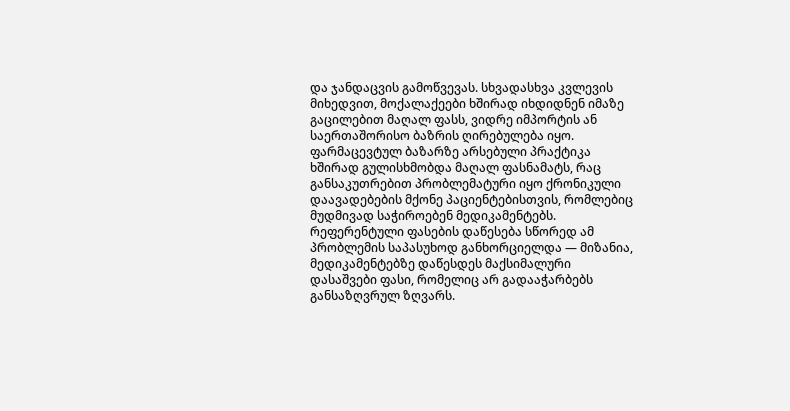და ჯანდაცვის გამოწვევას. სხვადასხვა კვლევის მიხედვით, მოქალაქეები ხშირად იხდიდნენ იმაზე გაცილებით მაღალ ფასს, ვიდრე იმპორტის ან საერთაშორისო ბაზრის ღირებულება იყო.
ფარმაცევტულ ბაზარზე არსებული პრაქტიკა ხშირად გულისხმობდა მაღალ ფასნამატს, რაც განსაკუთრებით პრობლემატური იყო ქრონიკული დაავადებების მქონე პაციენტებისთვის, რომლებიც მუდმივად საჭიროებენ მედიკამენტებს.
რეფერენტული ფასების დაწესება სწორედ ამ პრობლემის საპასუხოდ განხორციელდა — მიზანია, მედიკამენტებზე დაწესდეს მაქსიმალური დასაშვები ფასი, რომელიც არ გადააჭარბებს განსაზღვრულ ზღვარს.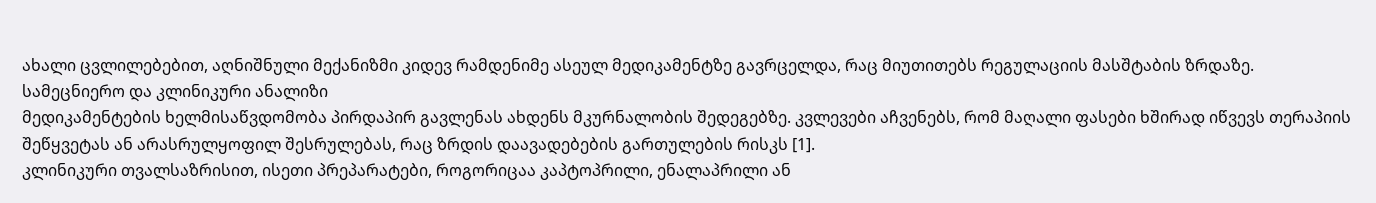ახალი ცვლილებებით, აღნიშნული მექანიზმი კიდევ რამდენიმე ასეულ მედიკამენტზე გავრცელდა, რაც მიუთითებს რეგულაციის მასშტაბის ზრდაზე.
სამეცნიერო და კლინიკური ანალიზი
მედიკამენტების ხელმისაწვდომობა პირდაპირ გავლენას ახდენს მკურნალობის შედეგებზე. კვლევები აჩვენებს, რომ მაღალი ფასები ხშირად იწვევს თერაპიის შეწყვეტას ან არასრულყოფილ შესრულებას, რაც ზრდის დაავადებების გართულების რისკს [1].
კლინიკური თვალსაზრისით, ისეთი პრეპარატები, როგორიცაა კაპტოპრილი, ენალაპრილი ან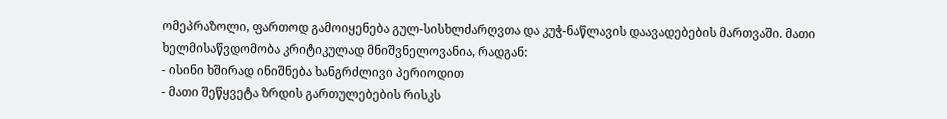ომეპრაზოლი, ფართოდ გამოიყენება გულ-სისხლძარღვთა და კუჭ-ნაწლავის დაავადებების მართვაში. მათი ხელმისაწვდომობა კრიტიკულად მნიშვნელოვანია, რადგან:
- ისინი ხშირად ინიშნება ხანგრძლივი პერიოდით
- მათი შეწყვეტა ზრდის გართულებების რისკს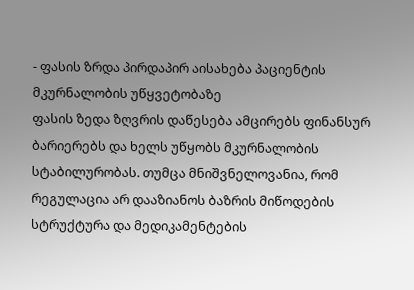- ფასის ზრდა პირდაპირ აისახება პაციენტის მკურნალობის უწყვეტობაზე
ფასის ზედა ზღვრის დაწესება ამცირებს ფინანსურ ბარიერებს და ხელს უწყობს მკურნალობის სტაბილურობას. თუმცა მნიშვნელოვანია, რომ რეგულაცია არ დააზიანოს ბაზრის მიწოდების სტრუქტურა და მედიკამენტების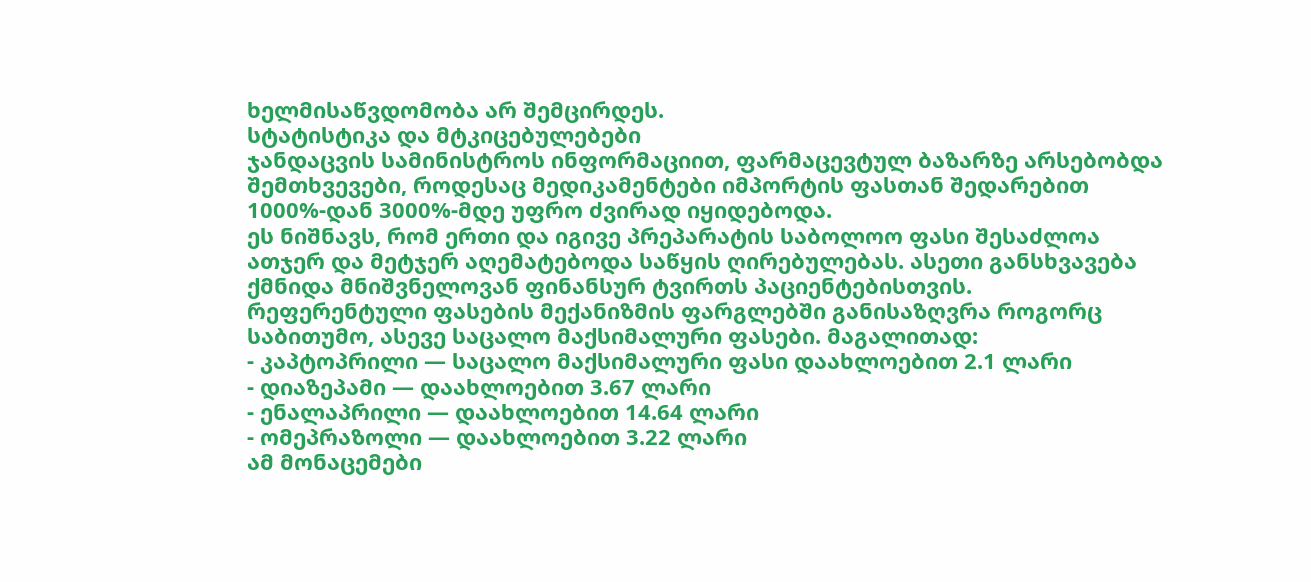ხელმისაწვდომობა არ შემცირდეს.
სტატისტიკა და მტკიცებულებები
ჯანდაცვის სამინისტროს ინფორმაციით, ფარმაცევტულ ბაზარზე არსებობდა შემთხვევები, როდესაც მედიკამენტები იმპორტის ფასთან შედარებით 1000%-დან 3000%-მდე უფრო ძვირად იყიდებოდა.
ეს ნიშნავს, რომ ერთი და იგივე პრეპარატის საბოლოო ფასი შესაძლოა ათჯერ და მეტჯერ აღემატებოდა საწყის ღირებულებას. ასეთი განსხვავება ქმნიდა მნიშვნელოვან ფინანსურ ტვირთს პაციენტებისთვის.
რეფერენტული ფასების მექანიზმის ფარგლებში განისაზღვრა როგორც საბითუმო, ასევე საცალო მაქსიმალური ფასები. მაგალითად:
- კაპტოპრილი — საცალო მაქსიმალური ფასი დაახლოებით 2.1 ლარი
- დიაზეპამი — დაახლოებით 3.67 ლარი
- ენალაპრილი — დაახლოებით 14.64 ლარი
- ომეპრაზოლი — დაახლოებით 3.22 ლარი
ამ მონაცემები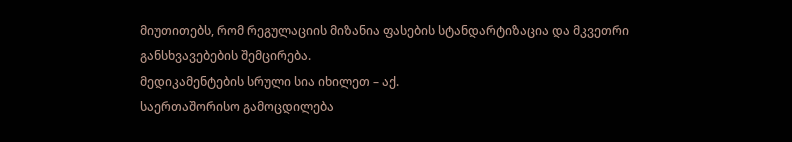მიუთითებს, რომ რეგულაციის მიზანია ფასების სტანდარტიზაცია და მკვეთრი განსხვავებების შემცირება.
მედიკამენტების სრული სია იხილეთ – აქ.
საერთაშორისო გამოცდილება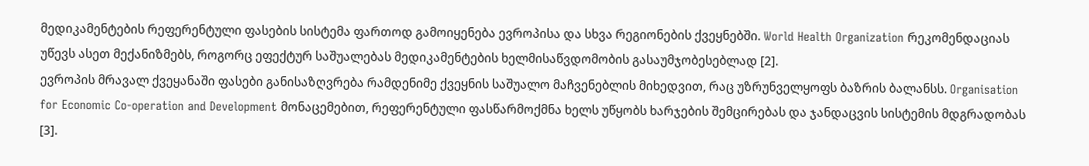მედიკამენტების რეფერენტული ფასების სისტემა ფართოდ გამოიყენება ევროპისა და სხვა რეგიონების ქვეყნებში. World Health Organization რეკომენდაციას უწევს ასეთ მექანიზმებს, როგორც ეფექტურ საშუალებას მედიკამენტების ხელმისაწვდომობის გასაუმჯობესებლად [2].
ევროპის მრავალ ქვეყანაში ფასები განისაზღვრება რამდენიმე ქვეყნის საშუალო მაჩვენებლის მიხედვით, რაც უზრუნველყოფს ბაზრის ბალანსს. Organisation for Economic Co-operation and Development მონაცემებით, რეფერენტული ფასწარმოქმნა ხელს უწყობს ხარჯების შემცირებას და ჯანდაცვის სისტემის მდგრადობას [3].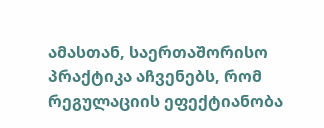ამასთან, საერთაშორისო პრაქტიკა აჩვენებს, რომ რეგულაციის ეფექტიანობა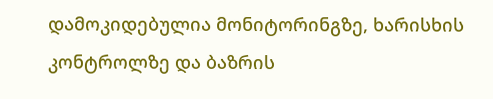დამოკიდებულია მონიტორინგზე, ხარისხის კონტროლზე და ბაზრის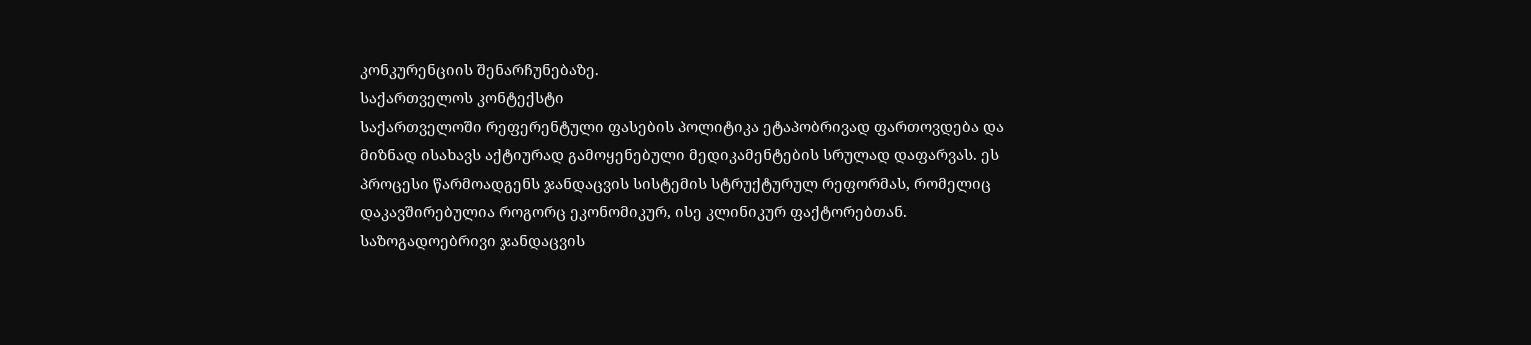კონკურენციის შენარჩუნებაზე.
საქართველოს კონტექსტი
საქართველოში რეფერენტული ფასების პოლიტიკა ეტაპობრივად ფართოვდება და მიზნად ისახავს აქტიურად გამოყენებული მედიკამენტების სრულად დაფარვას. ეს პროცესი წარმოადგენს ჯანდაცვის სისტემის სტრუქტურულ რეფორმას, რომელიც დაკავშირებულია როგორც ეკონომიკურ, ისე კლინიკურ ფაქტორებთან.
საზოგადოებრივი ჯანდაცვის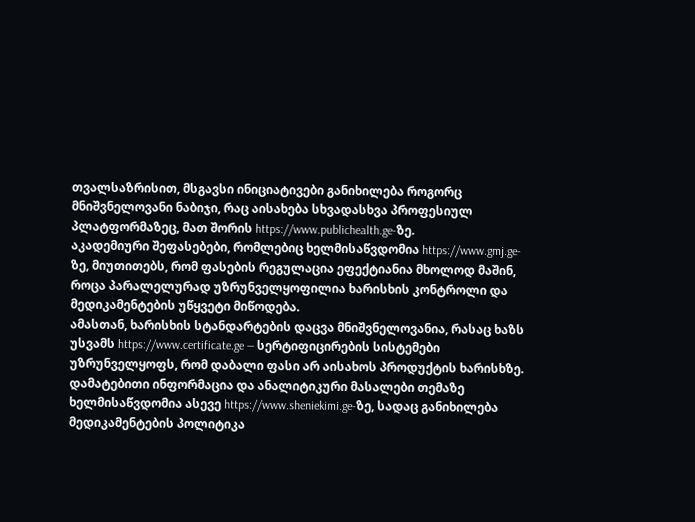თვალსაზრისით, მსგავსი ინიციატივები განიხილება როგორც მნიშვნელოვანი ნაბიჯი, რაც აისახება სხვადასხვა პროფესიულ პლატფორმაზეც, მათ შორის https://www.publichealth.ge-ზე.
აკადემიური შეფასებები, რომლებიც ხელმისაწვდომია https://www.gmj.ge-ზე, მიუთითებს, რომ ფასების რეგულაცია ეფექტიანია მხოლოდ მაშინ, როცა პარალელურად უზრუნველყოფილია ხარისხის კონტროლი და მედიკამენტების უწყვეტი მიწოდება.
ამასთან, ხარისხის სტანდარტების დაცვა მნიშვნელოვანია, რასაც ხაზს უსვამს https://www.certificate.ge — სერტიფიცირების სისტემები უზრუნველყოფს, რომ დაბალი ფასი არ აისახოს პროდუქტის ხარისხზე.
დამატებითი ინფორმაცია და ანალიტიკური მასალები თემაზე ხელმისაწვდომია ასევე https://www.sheniekimi.ge-ზე, სადაც განიხილება მედიკამენტების პოლიტიკა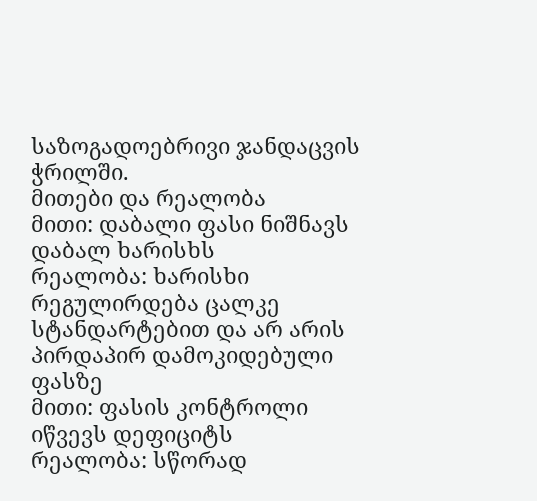საზოგადოებრივი ჯანდაცვის ჭრილში.
მითები და რეალობა
მითი: დაბალი ფასი ნიშნავს დაბალ ხარისხს
რეალობა: ხარისხი რეგულირდება ცალკე სტანდარტებით და არ არის პირდაპირ დამოკიდებული ფასზე
მითი: ფასის კონტროლი იწვევს დეფიციტს
რეალობა: სწორად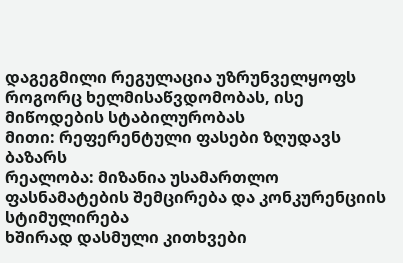დაგეგმილი რეგულაცია უზრუნველყოფს როგორც ხელმისაწვდომობას, ისე მიწოდების სტაბილურობას
მითი: რეფერენტული ფასები ზღუდავს ბაზარს
რეალობა: მიზანია უსამართლო ფასნამატების შემცირება და კონკურენციის სტიმულირება
ხშირად დასმული კითხვები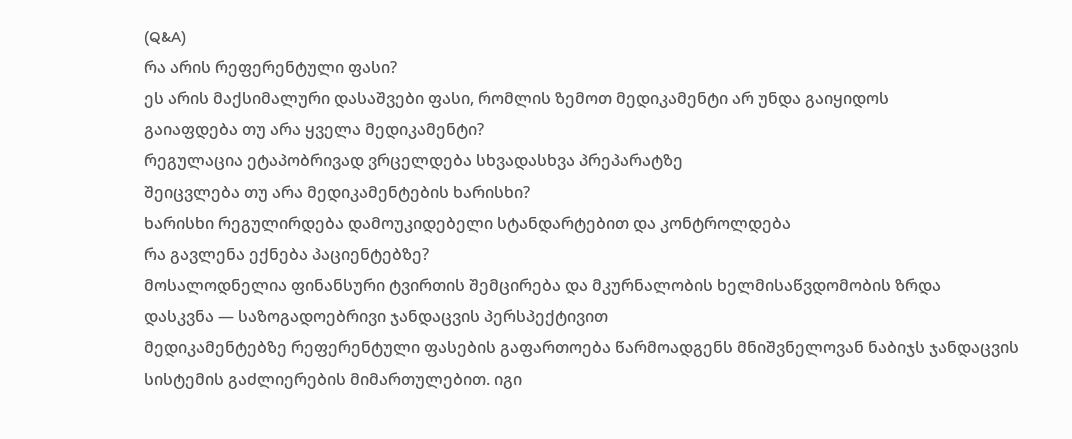(Q&A)
რა არის რეფერენტული ფასი?
ეს არის მაქსიმალური დასაშვები ფასი, რომლის ზემოთ მედიკამენტი არ უნდა გაიყიდოს
გაიაფდება თუ არა ყველა მედიკამენტი?
რეგულაცია ეტაპობრივად ვრცელდება სხვადასხვა პრეპარატზე
შეიცვლება თუ არა მედიკამენტების ხარისხი?
ხარისხი რეგულირდება დამოუკიდებელი სტანდარტებით და კონტროლდება
რა გავლენა ექნება პაციენტებზე?
მოსალოდნელია ფინანსური ტვირთის შემცირება და მკურნალობის ხელმისაწვდომობის ზრდა
დასკვნა — საზოგადოებრივი ჯანდაცვის პერსპექტივით
მედიკამენტებზე რეფერენტული ფასების გაფართოება წარმოადგენს მნიშვნელოვან ნაბიჯს ჯანდაცვის სისტემის გაძლიერების მიმართულებით. იგი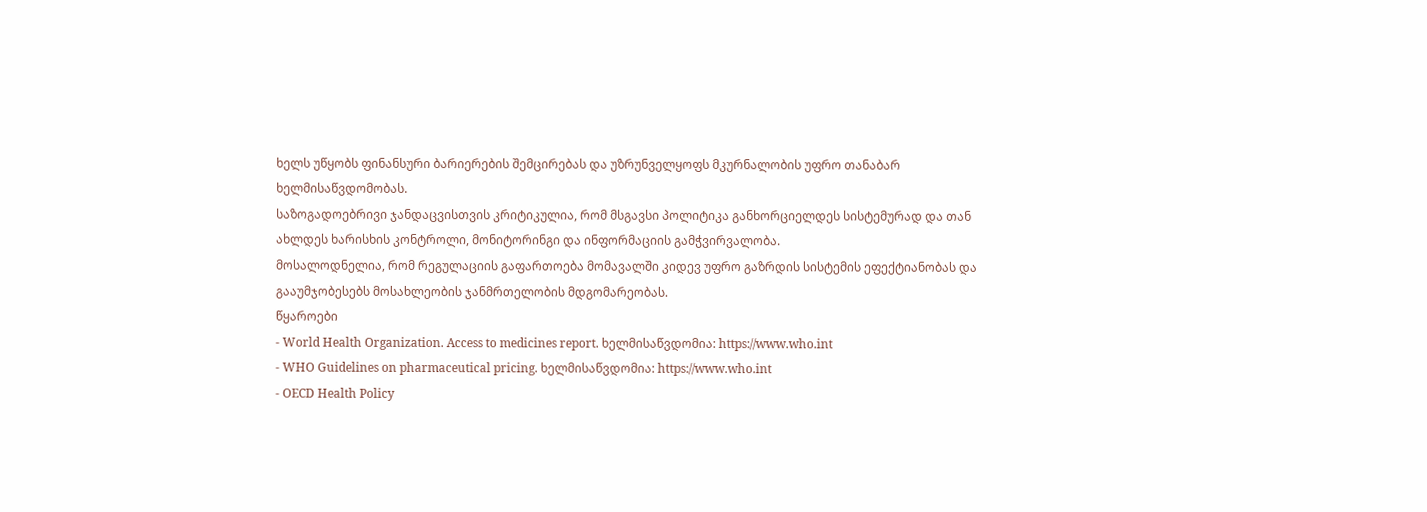ხელს უწყობს ფინანსური ბარიერების შემცირებას და უზრუნველყოფს მკურნალობის უფრო თანაბარ ხელმისაწვდომობას.
საზოგადოებრივი ჯანდაცვისთვის კრიტიკულია, რომ მსგავსი პოლიტიკა განხორციელდეს სისტემურად და თან ახლდეს ხარისხის კონტროლი, მონიტორინგი და ინფორმაციის გამჭვირვალობა.
მოსალოდნელია, რომ რეგულაციის გაფართოება მომავალში კიდევ უფრო გაზრდის სისტემის ეფექტიანობას და გააუმჯობესებს მოსახლეობის ჯანმრთელობის მდგომარეობას.
წყაროები
- World Health Organization. Access to medicines report. ხელმისაწვდომია: https://www.who.int
- WHO Guidelines on pharmaceutical pricing. ხელმისაწვდომია: https://www.who.int
- OECD Health Policy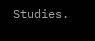Studies.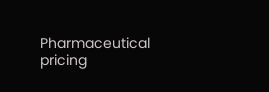Pharmaceutical pricing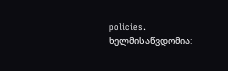policies. ხელმისაწვდომია: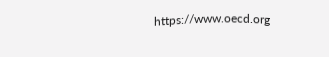https://www.oecd.org